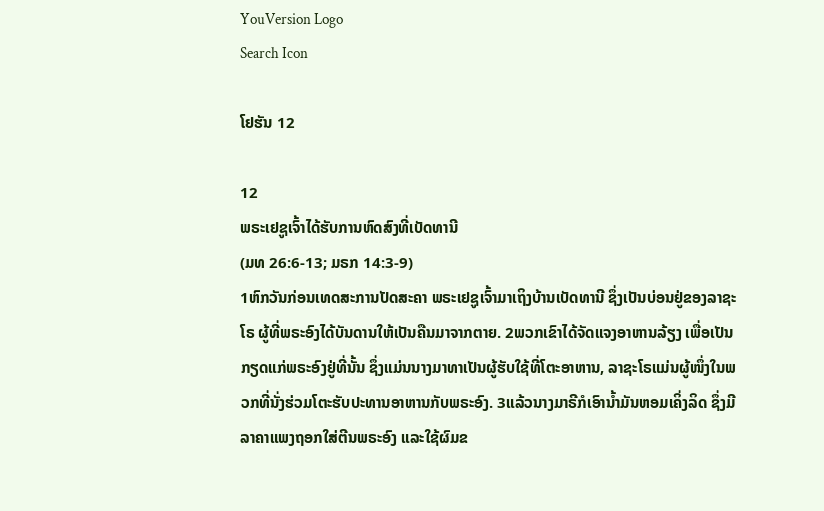YouVersion Logo
Search Icon

ໂຢຮັນ 12

12
ພຣະເຢຊູເຈົ້າໄດ້ຮັບການຫົດສົງທີ່ເບັດທານີ
(ມທ 26:6-13; ມຣກ 14:3-9)
1ຫົກວັນກ່ອນເທດສະການປັດສະຄາ ພຣະເຢຊູເຈົ້າມາເຖິງບ້ານເບັດທານີ ຊຶ່ງເປັນບ່ອນຢູ່ຂອງລາຊະໂຣ ຜູ້ທີ່ພຣະອົງໄດ້ບັນດານໃຫ້ເປັນຄືນມາຈາກຕາຍ. 2ພວກເຂົາໄດ້ຈັດແຈງອາຫານລ້ຽງ ເພື່ອເປັນກຽດແກ່ພຣະອົງຢູ່ທີ່ນັ້ນ ຊຶ່ງແມ່ນນາງມາທາເປັນຜູ້ຮັບໃຊ້ທີ່ໂຕະອາຫານ, ລາຊະໂຣແມ່ນຜູ້ໜຶ່ງໃນພວກທີ່ນັ່ງຮ່ວມໂຕະຮັບປະທານອາຫານກັບພຣະອົງ. 3ແລ້ວນາງມາຣີກໍເອົານໍ້າມັນຫອມເຄິ່ງລິດ ຊຶ່ງມີລາຄາແພງຖອກໃສ່ຕີນພຣະອົງ ແລະໃຊ້ຜົມຂ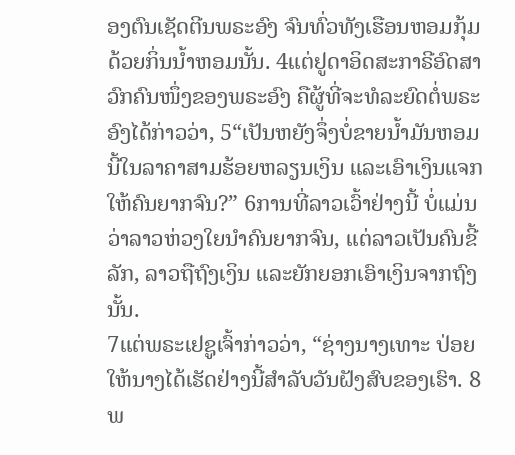ອງຕົນເຊັດຕີນພຣະອົງ ຈົນທົ່ວທັງເຮືອນຫອມກຸ້ມດ້ວຍກິ່ນນໍ້າຫອມນັ້ນ. 4ແຕ່ຢູດາອິດສະກາຣີອົດສາວົກຄົນໜຶ່ງຂອງພຣະອົງ ຄືຜູ້ທີ່ຈະທໍລະຍົດຕໍ່ພຣະອົງໄດ້ກ່າວວ່າ, 5“ເປັນຫຍັງຈຶ່ງບໍ່ຂາຍນໍ້າມັນຫອມນີ້ໃນລາຄາສາມຮ້ອຍຫລຽນເງິນ ແລະເອົາເງິນແຈກໃຫ້ຄົນຍາກຈົນ?” 6ການທີ່ລາວເວົ້າຢ່າງນີ້ ບໍ່ແມ່ນວ່າລາວຫ່ວງໃຍນຳຄົນຍາກຈົນ, ແຕ່ລາວເປັນຄົນຂີ້ລັກ, ລາວຖືຖົງເງິນ ແລະຍັກຍອກເອົາເງິນຈາກຖົງນັ້ນ.
7ແຕ່ພຣະເຢຊູເຈົ້າກ່າວວ່າ, “ຊ່າງນາງເທາະ ປ່ອຍໃຫ້ນາງໄດ້ເຮັດຢ່າງນີ້ສຳລັບວັນຝັງສົບຂອງເຮົາ. 8ພ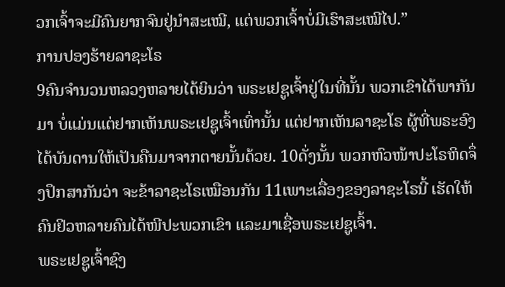ວກເຈົ້າຈະມີຄົນຍາກຈົນຢູ່ນຳສະເໝີ, ແຕ່ພວກເຈົ້າບໍ່ມີເຮົາສະເໝີໄປ.”
ການປອງຮ້າຍລາຊະໂຣ
9ຄົນຈຳນວນຫລວງຫລາຍໄດ້ຍິນວ່າ ພຣະເຢຊູເຈົ້າຢູ່ໃນທີ່ນັ້ນ ພວກເຂົາໄດ້ພາກັນມາ ບໍ່ແມ່ນແຕ່ຢາກເຫັນພຣະເຢຊູເຈົ້າເທົ່ານັ້ນ ແຕ່ຢາກເຫັນລາຊະໂຣ ຜູ້ທີ່ພຣະອົງໄດ້ບັນດານໃຫ້ເປັນຄືນມາຈາກຕາຍນັ້ນດ້ວຍ. 10ດັ່ງນັ້ນ ພວກຫົວໜ້າປະໂຣຫິດຈຶ່ງປຶກສາກັນວ່າ ຈະຂ້າລາຊະໂຣເໝືອນກັນ 11ເພາະເລື່ອງຂອງລາຊະໂຣນີ້ ເຮັດໃຫ້ຄົນຢິວຫລາຍຄົນໄດ້ໜີປະພວກເຂົາ ແລະມາເຊື່ອພຣະເຢຊູເຈົ້າ.
ພຣະເຢຊູເຈົ້າຊົງ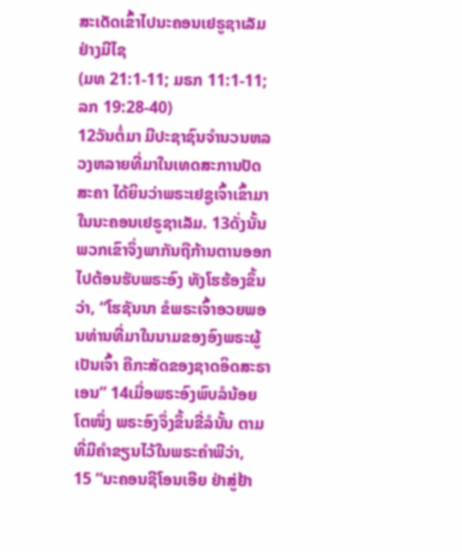ສະເດັດເຂົ້າໄປນະຄອນເຢຣູຊາເລັມຢ່າງມີໄຊ
(ມທ 21:1-11; ມຣກ 11:1-11; ລກ 19:28-40)
12ວັນຕໍ່ມາ ມີປະຊາຊົນຈຳນວນຫລວງຫລາຍທີ່ມາໃນເທດສະການປັດສະຄາ ໄດ້ຍິນວ່າພຣະເຢຊູເຈົ້າເຂົ້າມາໃນນະຄອນເຢຣູຊາເລັມ. 13ດັ່ງນັ້ນ ພວກເຂົາຈຶ່ງພາກັນຖືກ້ານຕານອອກໄປຕ້ອນຮັບພຣະອົງ ທັງໂຮຮ້ອງຂຶ້ນວ່າ, “ໂຮຊັນນາ ຂໍພຣະເຈົ້າອວຍພອນທ່ານທີ່ມາໃນນາມຂອງອົງພຣະຜູ້ເປັນເຈົ້າ ຄືກະສັດຂອງຊາດອິດສະຣາເອນ” 14ເມື່ອພຣະອົງພົບລໍນ້ອຍໂຕໜຶ່ງ ພຣະອົງຈຶ່ງຂຶ້ນຂີ່ລໍນັ້ນ ຕາມທີ່ມີຄຳຂຽນໄວ້ໃນພຣະຄຳພີວ່າ,
15 “ນະຄອນຊີໂອນເອີຍ ຢ່າສູ່ຢ້າ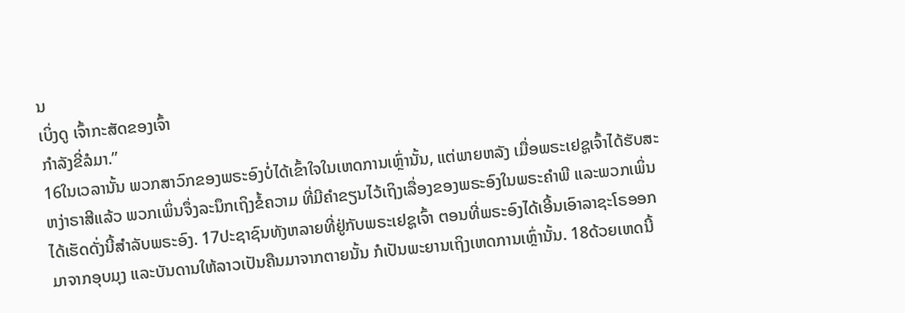ນ
ເບິ່ງດູ ເຈົ້າກະສັດຂອງເຈົ້າ
ກຳລັງຂີ່ລໍມາ.”
16ໃນເວລານັ້ນ ພວກສາວົກຂອງພຣະອົງບໍ່ໄດ້ເຂົ້າໃຈໃນເຫດການເຫຼົ່ານັ້ນ, ແຕ່ພາຍຫລັງ ເມື່ອພຣະເຢຊູເຈົ້າໄດ້ຮັບສະຫງ່າຣາສີແລ້ວ ພວກເພິ່ນຈຶ່ງລະນຶກເຖິງຂໍ້ຄວາມ ທີ່ມີຄຳຂຽນໄວ້ເຖິງເລື່ອງຂອງພຣະອົງໃນພຣະຄຳພີ ແລະພວກເພິ່ນໄດ້ເຮັດດັ່ງນີ້ສຳລັບພຣະອົງ. 17ປະຊາຊົນທັງຫລາຍທີ່ຢູ່ກັບພຣະເຢຊູເຈົ້າ ຕອນທີ່ພຣະອົງໄດ້ເອີ້ນເອົາລາຊະໂຣອອກມາຈາກອຸບມຸງ ແລະບັນດານໃຫ້ລາວເປັນຄືນມາຈາກຕາຍນັ້ນ ກໍເປັນພະຍານເຖິງເຫດການເຫຼົ່ານັ້ນ. 18ດ້ວຍເຫດນີ້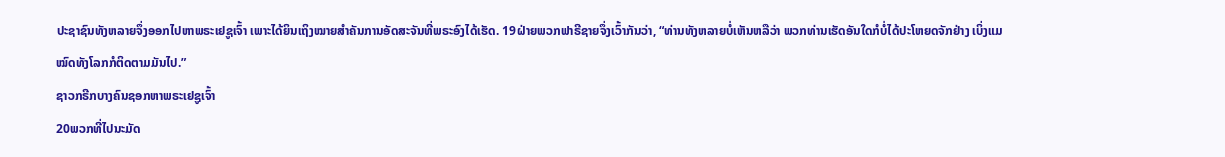ປະຊາຊົນທັງຫລາຍຈຶ່ງອອກໄປຫາພຣະເຢຊູເຈົ້າ ເພາະໄດ້ຍິນເຖິງໝາຍສຳຄັນການອັດສະຈັນທີ່ພຣະອົງໄດ້ເຮັດ. 19ຝ່າຍພວກຟາຣີຊາຍຈຶ່ງເວົ້າກັນວ່າ, “ທ່ານທັງຫລາຍບໍ່ເຫັນຫລືວ່າ ພວກທ່ານເຮັດອັນໃດກໍບໍ່ໄດ້ປະໂຫຍດຈັກຢ່າງ ເບິ່ງແມ ໝົດທັງໂລກກໍຕິດຕາມມັນໄປ.”
ຊາວກຣີກບາງຄົນຊອກຫາພຣະເຢຊູເຈົ້າ
20ພວກທີ່ໄປນະມັດ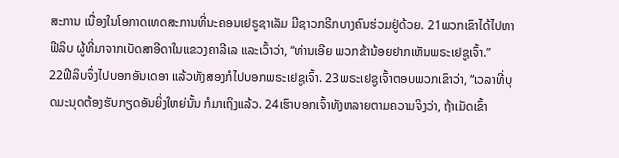ສະການ ເນື່ອງໃນໂອກາດເທດສະການທີ່ນະຄອນເຢຣູຊາເລັມ ມີຊາວກຣີກບາງຄົນຮ່ວມຢູ່ດ້ວຍ. 21ພວກເຂົາໄດ້ໄປຫາຟີລິບ ຜູ້ທີ່ມາຈາກເບັດສາອີດາໃນແຂວງຄາລີເລ ແລະເວົ້າວ່າ, “ທ່ານເອີຍ ພວກຂ້ານ້ອຍຢາກເຫັນພຣະເຢຊູເຈົ້າ.”
22ຟີລິບຈຶ່ງໄປບອກອັນເດອາ ແລ້ວທັງສອງກໍໄປບອກພຣະເຢຊູເຈົ້າ. 23ພຣະເຢຊູເຈົ້າຕອບພວກເຂົາວ່າ, “ເວລາທີ່ບຸດມະນຸດຕ້ອງຮັບກຽດອັນຍິ່ງໃຫຍ່ນັ້ນ ກໍມາເຖິງແລ້ວ. 24ເຮົາບອກເຈົ້າທັງຫລາຍຕາມຄວາມຈິງວ່າ, ຖ້າເມັດເຂົ້າ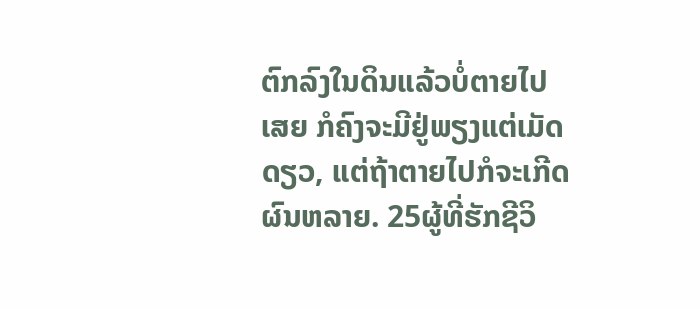ຕົກລົງໃນດິນແລ້ວບໍ່ຕາຍໄປເສຍ ກໍຄົງຈະມີຢູ່ພຽງແຕ່ເມັດດຽວ, ແຕ່ຖ້າຕາຍໄປກໍຈະເກີດຜົນຫລາຍ. 25ຜູ້ທີ່ຮັກຊີວິ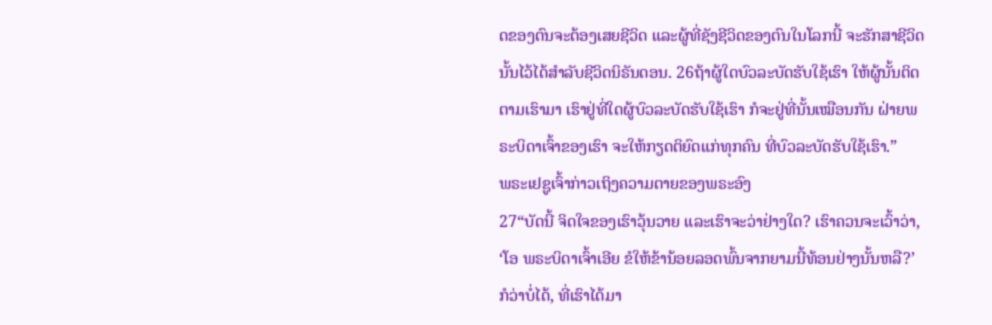ດຂອງຕົນຈະຕ້ອງເສຍຊີວິດ ແລະຜູ້ທີ່ຊັງຊີວິດຂອງຕົນໃນໂລກນີ້ ຈະຮັກສາຊີວິດນັ້ນໄວ້ໄດ້ສຳລັບຊີວິດນິຣັນດອນ. 26ຖ້າຜູ້ໃດບົວລະບັດຮັບໃຊ້ເຮົາ ໃຫ້ຜູ້ນັ້ນຕິດຕາມເຮົາມາ ເຮົາຢູ່ທີ່ໃດຜູ້ບົວລະບັດຮັບໃຊ້ເຮົາ ກໍຈະຢູ່ທີ່ນັ້ນເໝືອນກັນ ຝ່າຍພຣະບິດາເຈົ້າຂອງເຮົາ ຈະໃຫ້ກຽດຕິຍົດແກ່ທຸກຄົນ ທີ່ບົວລະບັດຮັບໃຊ້ເຮົາ.”
ພຣະເຢຊູເຈົ້າກ່າວເຖິງຄວາມຕາຍຂອງພຣະອົງ
27“ບັດນີ້ ຈິດໃຈຂອງເຮົາວຸ້ນວາຍ ແລະເຮົາຈະວ່າຢ່າງໃດ? ເຮົາຄວນຈະເວົ້າວ່າ, ‘ໂອ ພຣະບິດາເຈົ້າເອີຍ ຂໍໃຫ້ຂ້ານ້ອຍລອດພົ້ນຈາກຍາມນີ້ທ້ອນຢ່າງນັ້ນຫລື?’ ກໍວ່າບໍ່ໄດ້, ທີ່ເຮົາໄດ້ມາ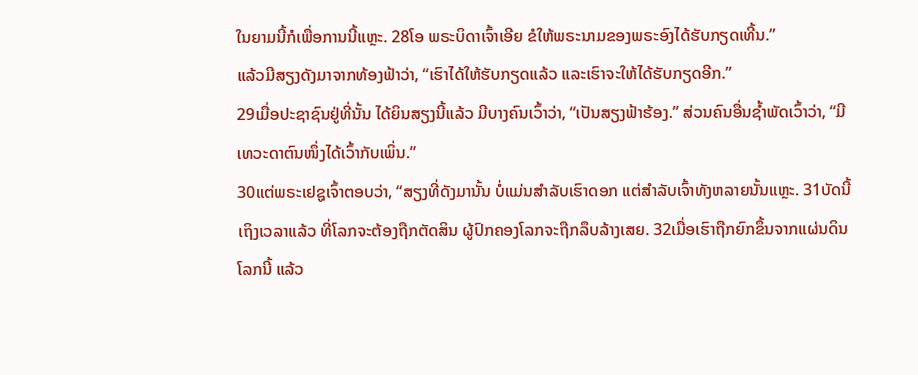ໃນຍາມນີ້ກໍເພື່ອການນີ້ແຫຼະ. 28ໂອ ພຣະບິດາເຈົ້າເອີຍ ຂໍໃຫ້ພຣະນາມຂອງພຣະອົງໄດ້ຮັບກຽດເທີ້ນ.”
ແລ້ວມີສຽງດັງມາຈາກທ້ອງຟ້າວ່າ, “ເຮົາໄດ້ໃຫ້ຮັບກຽດແລ້ວ ແລະເຮົາຈະໃຫ້ໄດ້ຮັບກຽດອີກ.”
29ເມື່ອປະຊາຊົນຢູ່ທີ່ນັ້ນ ໄດ້ຍິນສຽງນີ້ແລ້ວ ມີບາງຄົນເວົ້າວ່າ, “ເປັນສຽງຟ້າຮ້ອງ.” ສ່ວນຄົນອື່ນຊໍ້າພັດເວົ້າວ່າ, “ມີເທວະດາຕົນໜຶ່ງໄດ້ເວົ້າກັບເພິ່ນ.”
30ແຕ່ພຣະເຢຊູເຈົ້າຕອບວ່າ, “ສຽງທີ່ດັງມານັ້ນ ບໍ່ແມ່ນສຳລັບເຮົາດອກ ແຕ່ສຳລັບເຈົ້າທັງຫລາຍນັ້ນແຫຼະ. 31ບັດນີ້ເຖິງເວລາແລ້ວ ທີ່ໂລກຈະຕ້ອງຖືກຕັດສິນ ຜູ້ປົກຄອງໂລກຈະຖືກລຶບລ້າງເສຍ. 32ເມື່ອເຮົາຖືກຍົກຂຶ້ນຈາກແຜ່ນດິນໂລກນີ້ ແລ້ວ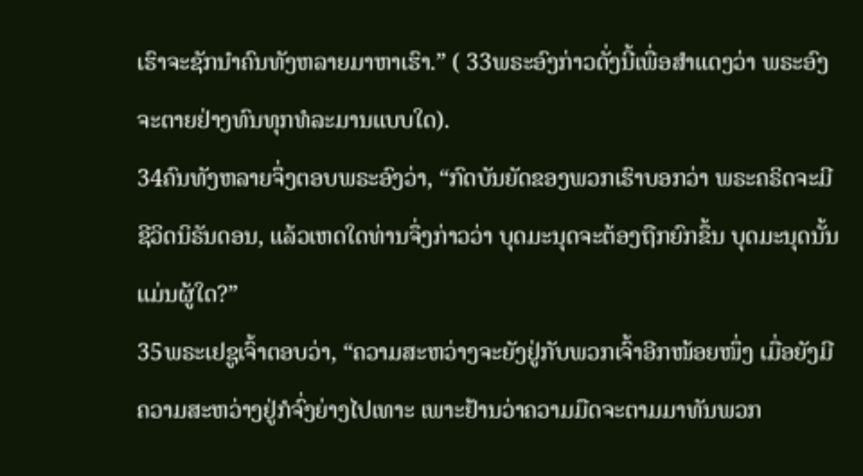ເຮົາຈະຊັກນຳຄົນທັງຫລາຍມາຫາເຮົາ.” ( 33ພຣະອົງກ່າວດັ່ງນີ້ເພື່ອສຳແດງວ່າ ພຣະອົງຈະຕາຍຢ່າງທົນທຸກທໍລະມານແບບໃດ).
34ຄົນທັງຫລາຍຈຶ່ງຕອບພຣະອົງວ່າ, “ກົດບັນຍັດຂອງພວກເຮົາບອກວ່າ ພຣະຄຣິດຈະມີຊີວິດນິຣັນດອນ, ແລ້ວເຫດໃດທ່ານຈຶ່ງກ່າວວ່າ ບຸດມະນຸດຈະຕ້ອງຖືກຍົກຂຶ້ນ ບຸດມະນຸດນັ້ນແມ່ນຜູ້ໃດ?”
35ພຣະເຢຊູເຈົ້າຕອບວ່າ, “ຄວາມສະຫວ່າງຈະຍັງຢູ່ກັບພວກເຈົ້າອີກໜ້ອຍໜຶ່ງ ເມື່ອຍັງມີຄວາມສະຫວ່າງຢູ່ກໍຈົ່ງຍ່າງໄປເທາະ ເພາະຢ້ານວ່າຄວາມມືດຈະຕາມມາທັນພວກ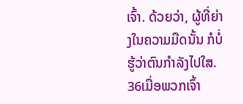ເຈົ້າ. ດ້ວຍວ່າ, ຜູ້ທີ່ຍ່າງໃນຄວາມມືດນັ້ນ ກໍບໍ່ຮູ້ວ່າຕົນກຳລັງໄປໃສ. 36ເມື່ອພວກເຈົ້າ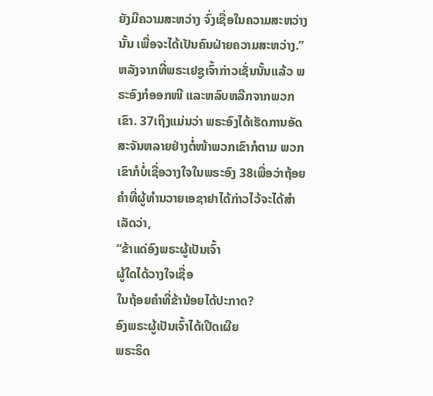ຍັງມີຄວາມສະຫວ່າງ ຈົ່ງເຊື່ອໃນຄວາມສະຫວ່າງນັ້ນ ເພື່ອຈະໄດ້ເປັນຄົນຝ່າຍຄວາມສະຫວ່າງ.”
ຫລັງຈາກທີ່ພຣະເຢຊູເຈົ້າກ່າວເຊັ່ນນັ້ນແລ້ວ ພຣະອົງກໍອອກໜີ ແລະຫລົບຫລີກຈາກພວກເຂົາ. 37ເຖິງແມ່ນວ່າ ພຣະອົງໄດ້ເຮັດການອັດສະຈັນຫລາຍຢ່າງຕໍ່ໜ້າພວກເຂົາກໍຕາມ ພວກເຂົາກໍບໍ່ເຊື່ອວາງໃຈໃນພຣະອົງ 38ເພື່ອວ່າຖ້ອຍຄຳທີ່ຜູ້ທຳນວາຍເອຊາຢາໄດ້ກ່າວໄວ້ຈະໄດ້ສຳເລັດວ່າ,
“ຂ້າແດ່ອົງພຣະຜູ້ເປັນເຈົ້າ
ຜູ້ໃດໄດ້ວາງໃຈເຊື່ອ
ໃນຖ້ອຍຄຳທີ່ຂ້ານ້ອຍໄດ້ປະກາດ?
ອົງພຣະຜູ້ເປັນເຈົ້າໄດ້ເປີດເຜີຍ
ພຣະຣິດ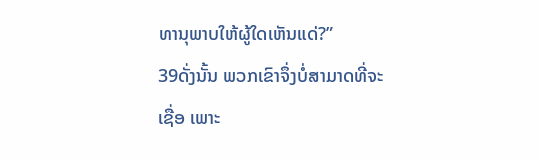ທານຸພາບໃຫ້ຜູ້ໃດເຫັນແດ່?”
39ດັ່ງນັ້ນ ພວກເຂົາຈຶ່ງບໍ່ສາມາດທີ່ຈະເຊື່ອ ເພາະ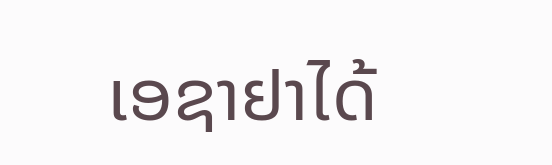ເອຊາຢາໄດ້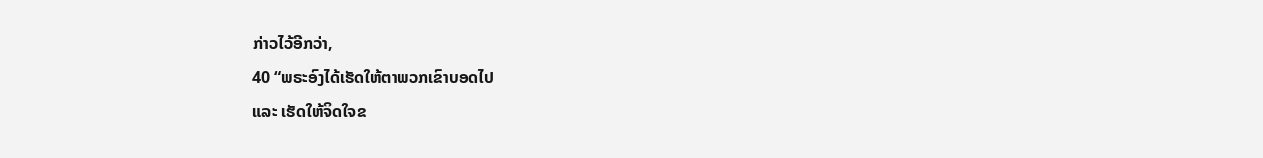ກ່າວໄວ້ອີກວ່າ,
40 “ພຣະອົງໄດ້ເຮັດໃຫ້ຕາພວກເຂົາບອດໄປ
ແລະ ເຮັດໃຫ້ຈິດໃຈຂ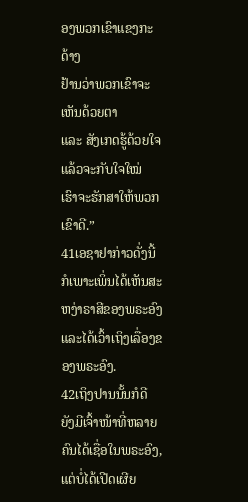ອງພວກເຂົາແຂງກະດ້າງ
ຢ້ານວ່າພວກເຂົາຈະເຫັນດ້ວຍຕາ
ແລະ ສັງເກດຮູ້ດ້ວຍໃຈ
ແລ້ວຈະກັບໃຈໃໝ່
ເຮົາຈະຮັກສາໃຫ້ພວກເຂົາດີ.”
41ເອຊາຢາກ່າວດັ່ງນີ້ ກໍເພາະເພິ່ນໄດ້ເຫັນສະຫງ່າຣາສີຂອງພຣະອົງ ແລະໄດ້ເວົ້າເຖິງເລື່ອງຂອງພຣະອົງ.
42ເຖິງປານນັ້ນກໍດີ ຍັງມີເຈົ້າໜ້າທີ່ຫລາຍຄົນໄດ້ເຊື່ອໃນພຣະອົງ, ແຕ່ບໍ່ໄດ້ເປີດເຜີຍ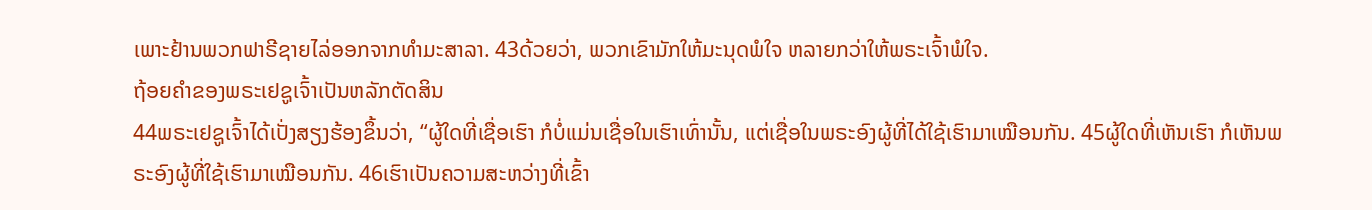ເພາະຢ້ານພວກຟາຣີຊາຍໄລ່ອອກຈາກທຳມະສາລາ. 43ດ້ວຍວ່າ, ພວກເຂົາມັກໃຫ້ມະນຸດພໍໃຈ ຫລາຍກວ່າໃຫ້ພຣະເຈົ້າພໍໃຈ.
ຖ້ອຍຄຳຂອງພຣະເຢຊູເຈົ້າເປັນຫລັກຕັດສິນ
44ພຣະເຢຊູເຈົ້າໄດ້ເປັ່ງສຽງຮ້ອງຂຶ້ນວ່າ, “ຜູ້ໃດທີ່ເຊື່ອເຮົາ ກໍບໍ່ແມ່ນເຊື່ອໃນເຮົາເທົ່ານັ້ນ, ແຕ່ເຊື່ອໃນພຣະອົງຜູ້ທີ່ໄດ້ໃຊ້ເຮົາມາເໝືອນກັນ. 45ຜູ້ໃດທີ່ເຫັນເຮົາ ກໍເຫັນພຣະອົງຜູ້ທີ່ໃຊ້ເຮົາມາເໝືອນກັນ. 46ເຮົາເປັນຄວາມສະຫວ່າງທີ່ເຂົ້າ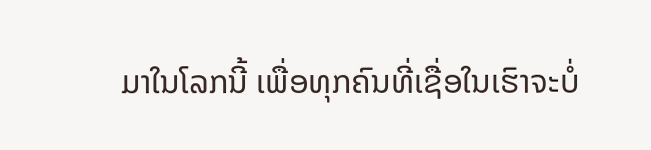ມາໃນໂລກນີ້ ເພື່ອທຸກຄົນທີ່ເຊື່ອໃນເຮົາຈະບໍ່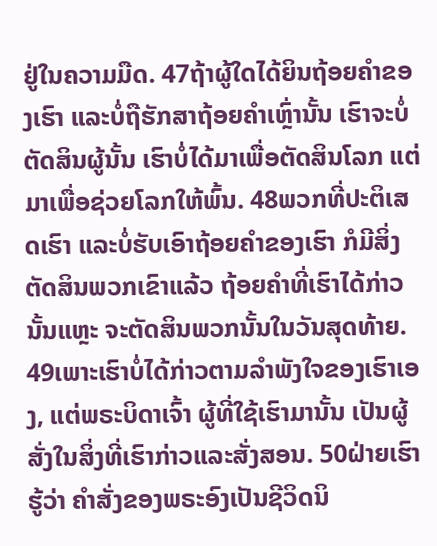ຢູ່ໃນຄວາມມືດ. 47ຖ້າຜູ້ໃດໄດ້ຍິນຖ້ອຍຄຳຂອງເຮົາ ແລະບໍ່ຖືຮັກສາຖ້ອຍຄຳເຫຼົ່ານັ້ນ ເຮົາຈະບໍ່ຕັດສິນຜູ້ນັ້ນ ເຮົາບໍ່ໄດ້ມາເພື່ອຕັດສິນໂລກ ແຕ່ມາເພື່ອຊ່ວຍໂລກໃຫ້ພົ້ນ. 48ພວກທີ່ປະຕິເສດເຮົາ ແລະບໍ່ຮັບເອົາຖ້ອຍຄຳຂອງເຮົາ ກໍມີສິ່ງຕັດສິນພວກເຂົາແລ້ວ ຖ້ອຍຄຳທີ່ເຮົາໄດ້ກ່າວນັ້ນແຫຼະ ຈະຕັດສິນພວກນັ້ນໃນວັນສຸດທ້າຍ. 49ເພາະເຮົາບໍ່ໄດ້ກ່າວຕາມລຳພັງໃຈຂອງເຮົາເອງ, ແຕ່ພຣະບິດາເຈົ້າ ຜູ້ທີ່ໃຊ້ເຮົາມານັ້ນ ເປັນຜູ້ສັ່ງໃນສິ່ງທີ່ເຮົາກ່າວແລະສັ່ງສອນ. 50ຝ່າຍເຮົາຮູ້ວ່າ ຄຳສັ່ງຂອງພຣະອົງເປັນຊີວິດນິ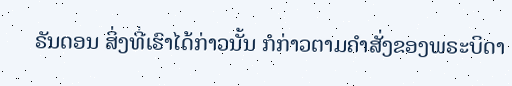ຣັນດອນ ສິ່ງທີ່ເຮົາໄດ້ກ່າວນັ້ນ ກໍກ່າວຕາມຄຳສັ່ງຂອງພຣະບິດາ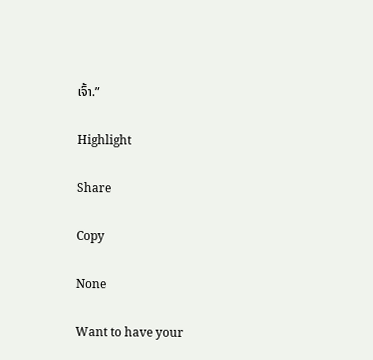ເຈົ້າ.”

Highlight

Share

Copy

None

Want to have your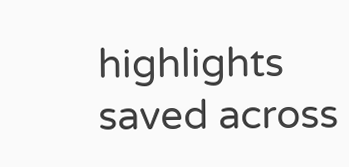highlights saved across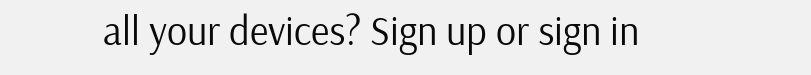all your devices? Sign up or sign in